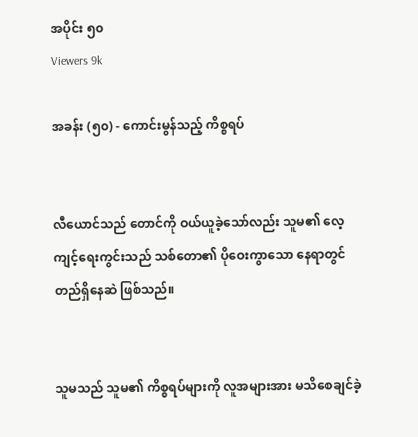အပိုင်း ၅၀
Viewers 9k

အခန်း (၅၀) - ကောင်းမွန်သည့် ကိစ္စရပ်


လီယောင်သည် တောင်ကို ဝယ်ယူခဲ့သော်လည်း သူမ၏ လေ့ကျင့်ရေးကွင်းသည် သစ်တော၏ ပိုဝေးကွာသော နေရာတွင် တည်ရှိနေဆဲ ဖြစ်သည်။


သူမသည် သူမ၏ ကိစ္စရပ်များကို လူအများအား မသိစေချင်ခဲ့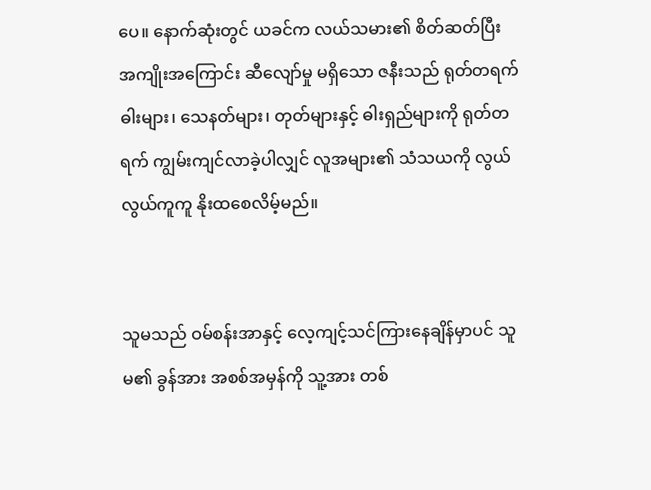ပေ။ နောက်ဆုံးတွင် ယခင်က လယ်သမား၏ စိတ်ဆတ်ပြီး အကျိုးအကြောင်း ဆီလျော်မှု မရှိသော ဇနီးသည် ရုတ်တရက် ဓါးများ၊ သေနတ်များ၊ တုတ်များနှင့် ဓါးရှည်များကို ရုတ်တရက် ကျွမ်းကျင်လာခဲ့ပါလျှင် လူအများ၏ သံသယကို လွယ်လွယ်ကူကူ နိုးထစေလိမ့်မည်။


သူမသည် ဝမ်စန်းအာနှင့် လေ့ကျင့်သင်ကြားနေချိန်မှာပင် သူမ၏ ခွန်အား အစစ်အမှန်ကို သူ့အား တစ်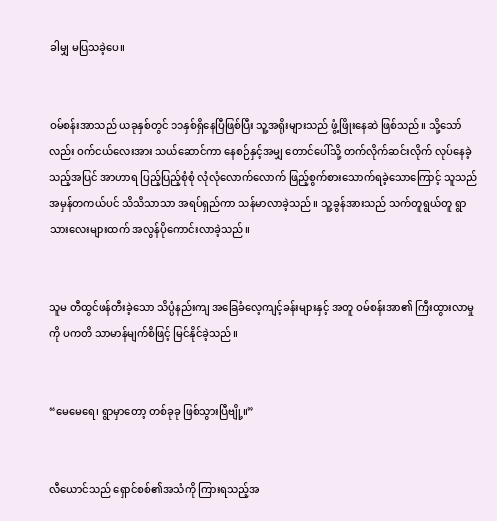ခါမျှ မပြသခဲ့ပေ။


ဝမ်စန်းအာသည် ယခုနှစ်တွင် ၁၁နှစ်ရှိနေပြီဖြစ်‌ပြီး သူ့အရိုးများသည် ဖွံ့ဖြိုးနေဆဲ ဖြစ်သည်။ သို့သော်လည်း ဝက်ငယ်လေးအား သယ်ဆောင်ကာ နေစဉ်နှင့်အမျှ တောင်ပေါ်သို့ တက်လိုက်ဆင်းလိုက် လုပ်နေခဲ့သည့်အပြင် အာဟာရ ပြည့်ပြည့်စုံစုံ‌ လုံလုံလောက်လောက် ဖြည့်စွက်စားသောက်ရခဲ့သောကြောင့် သူသည် အမှန်တကယ်ပင် သိသိသာသာ အရပ်ရှည်ကာ သန်မာလာခဲ့သည်။ သူ့ခွန်အားသည် သက်တူရွယ်တူ ရွာသားလေးများထက် အလွန်ပိုကောင်းလာခဲ့သည်။


သူမ တီထွင်ဖန်တီးခဲ့သော သိပ္ပံနည်းကျ အခြေခံလေ့ကျင့်ခန်းများနှင့် အတူ ဝမ်စန်းအာ၏ ကြီးထွားလာမှုကို ပကတိ သာမာန်မျက်စိဖြင့် မြင်နိုင်ခဲ့သည်။


“မေမေရေ၊ ရွာမှာတော့ တစ်ခုခု ဖြစ်သွားပြီဗျို့။”


လီယောင်သည် ရှောင်စစ်၏အသံကို ကြားရသည့်အ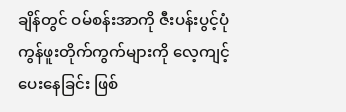ချိန်တွင် ဝမ်စန်းအာကို ဇီးပန်းပွင့်ပုံ ကွန်ဖူးတိုက်ကွက်များကို လေ့ကျင့်ပေးနေခြင်း ဖြစ်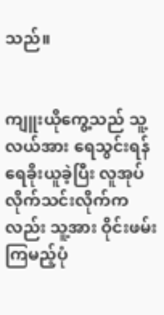သည်။


ကျူးယိုကွေ့သည် သူ့လယ်အား ရေသွင်းရန် ရေခိုးယူခဲ့ပြီး လူအုပ်လိုက်သင်းလိုက်ကလည်း သူ့အား ဝိုင်းဖမ်းကြမည့်ပုံ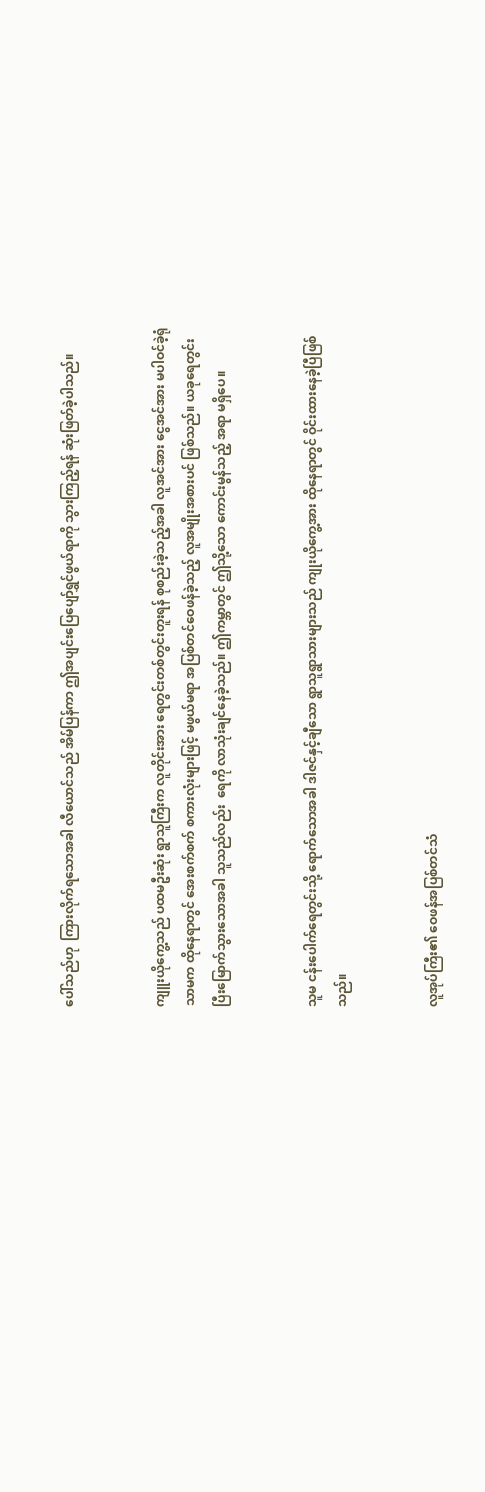ပေါ်သည်ဟု  ကြားလိုက်ရသောအခါ လီယောင်သည် အိမ်ပြန်ကာ ဤအပျင်းပြေပျော်ရွှင်ဖွယ်ရာကို သွားကြည့်ရန် ဆုံးဖြတ်ခဲ့ပါသည်။


ကျူးယိုကွေ့သည် ပထမဦးဆုံး ရွာသူကြီးက လူတိုင်းအား ရေတွင်းတစ်တွင်းတူးရန် စုစည်းခဲ့သည့်အခါ လူအင်အား ငွေအင်အား မပါဝင်ခဲ့ရုံသာမက ထိုနေရာတွင် အေးစက်စက် စကားလုံးများဖြင့် မဖွယ်မရာ အပြစ်တင်ဝေဖန်ခဲ့သည့် လူအမျိုးအစားပင် ဖြစ်သည်။ ယခုရေတွင်းပြီးမြောက်သွားသောအခါ သူသည်လည်း  ရေကို လာသုံးချင်နေခဲ့သည်။ ဤကမ္ဘာတွင် ဤသို့သော ကောင်းမွန်သည့် အရာ မရှိပေ။


သူမ ငန်းပေါက်ရေတွင်းသို့ ရောက်သောအခါ ဒါဇင်နှင့်ချီသော ရွာသူရွာသားများသည် ကျုးယိုကွေ့အား ထိုနေရာတွင် ဝိုင်းထားနေခဲ့ပြီဖြစ်သည်။


လူအုပ်ကြီး၏ ဝေဖန်အပြစ်တင်သံ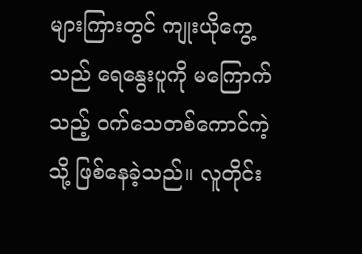များကြားတွင် ကျုးယိုကွေ့သည် ရေနွေးပူကို မကြောက်သည့် ၀က်သေတစ်ကောင်ကဲ့သို့ ဖြစ်နေခဲ့သည်။ လူတိုင်း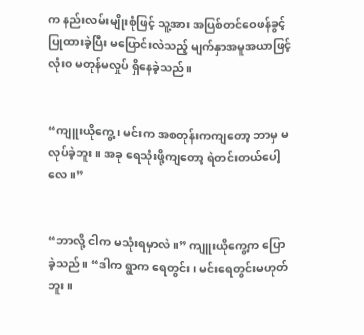က နည်းလမ်းမျိုးစုံဖြင့် သူ့အား အပြစ်တင်ဝေဖန်ခွင့်ပြုထားခဲ့ပြီး မပြောင်းလဲသည့် မျက်နှာအမူအယာဖြင့် လုံး၀ မတုန်မလှုပ် ရှိနေခဲ့သည်။


“ကျူးယိုကွေ့၊ မင်းက အစတုန်းကကျတော့ ဘာမှ မလုပ်ခဲ့ဘူး။ အခု ရေသုံးဖို့ကျတော့ ရဲတင်းတယ်ပေါ့လေ။”


“ဘာလို့ ငါက မသုံးရမှာလဲ။” ကျူးယိုကွေ့က ပြောခဲ့သည်။ “ဒါက ရွာက ရေတွင်း၊ မင်းရေတွင်းမဟုတ်ဘူး။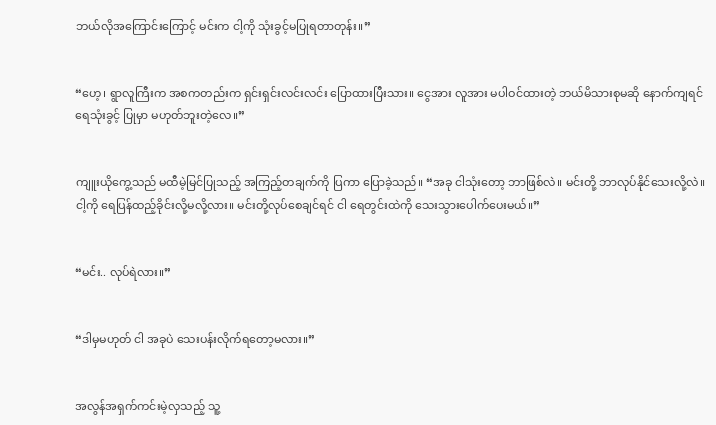ဘယ်လိုအကြောင်းကြောင့် မင်းက ငါ့ကို သုံးခွင့်မပြုရတာတုန်း။”


“ဟေ့၊ ရွာလူကြီးက အစကတည်းက ရှင်းရှင်းလင်းလင်း ပြောထားပြီးသား။ ငွေအား လူအား မပါဝင်ထားတဲ့ ဘယ်မိသားစုမဆို နောက်ကျရင် ရေသုံးခွင့် ပြုမှာ မဟုတ်ဘူးတဲ့လေ။”


ကျူးယိုကွေ့သည် မထီမဲ့မြင်ပြုသည့် အကြည့်တချက်ကို ပြကာ ပြောခဲ့သည်။ “အခု ငါသုံးတော့ ဘာဖြစ်လဲ။ မင်းတို့ ဘာလုပ်နိုင်သေးလို့လဲ။ ငါ့ကို ရေပြန်ထည့်ခိုင်းလို့မလို့လား။ မင်းတို့လုပ်စေချင်ရင် ငါ ရေတွင်းထဲကို သေးသွားပေါက်ပေးမယ်။”


“မင်း.. လုပ်ရဲလား။”


“ဒါမှမဟုတ် ငါ အခုပဲ သေးပန်းလိုက်ရတော့မလား။”


အလွန်အရှက်ကင်းမဲ့လှသည့် သူ့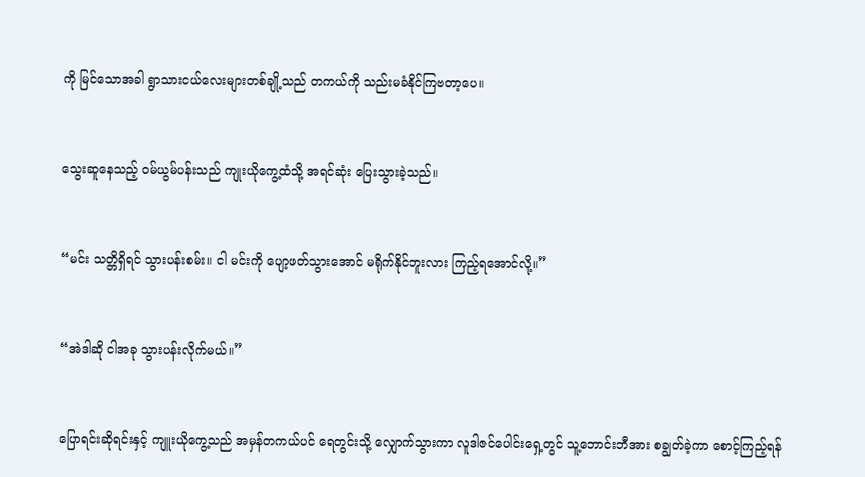ကို မြင်သောအခါ ရွာသားငယ်လေးများတစ်ချို့သည် တကယ်ကို သည်းမခံနိုင်ကြဗတာ့ပေ။


သွေးဆူနေသည့် ဝမ်ယွမ်ပန်းသည် ကျုးယိုကွေ့ထံသို့ အရင်ဆုံး ပြေးသွားခဲ့သည်။


“မင်း သတ္တိရှိရင် သွားပန်းစမ်း။ ငါ မင်းကို ပျော့ဖတ်သွားအောင် မရိုက်နိုင်ဘူးလား ကြည့်ရအောင်လို့။”


“အဲဒါဆို ငါအခု သွားပန်းလိုက်မယ်။”


ပြောရင်းဆိုရင်းနှင့် ကျူးယိုကွေ့သည် အမှန်တကယ်ပင် ရေတွင်းသို့ လျှောက်သွားကာ လူဒါဇင်ပေါင်းရှေ့တွင် သူ့ဘောင်းဘီအား စချွတ်ခဲ့ကာ စောင့်ကြည့်ရန်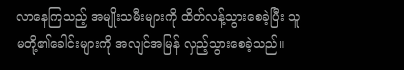လာနေကြသည့် အမျိုးသမီးများကို ထိတ်လန့်သွားစေခဲ့ပြီး သူမတို့၏ခေါင်းများကို အလျင်အမြန် လှည့်သွားစေခဲ့သည်။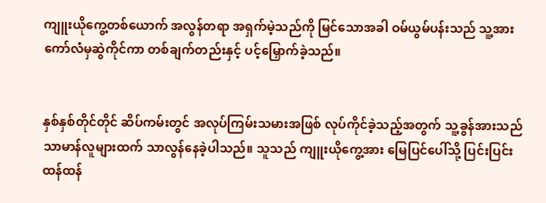ကျူးယိုကွေ့တစ်ယောက် အလွန်တရာ အရှက်မဲ့သည်ကို မြင်သောအခါ ဝမ်ယွမ်ပန်းသည် သူ့အား ကော်လံမှဆွဲကိုင်ကာ တစ်ချက်တည်းနှင့် ပင့်မြှောက်ခဲ့သည်။


နှစ်နှစ်တိုင်တိုင် ဆိပ်ကမ်းတွင် အလုပ်ကြမ်းသမားအဖြစ် လုပ်ကိုင်ခဲ့သည့်အတွက် သူ့ခွန်အားသည် သာမာန်လူများထက် သာလွန်နေခဲ့ပါသည်။ သူသည် ကျူးယိုကွေ့အား မြေပြင်ပေါ်သို့ ပြင်းပြင်းထန်ထန်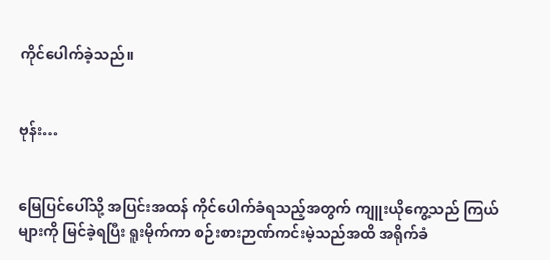ကိုင်ပေါက်ခဲ့သည်။


ဗုန်း…


မြေပြင်ပေါ်သို့ အပြင်းအထန် ကိုင်ပေါက်ခံရသည့်အတွက် ကျူးယိုကွေ့သည် ကြယ်များကို မြင်ခဲ့ရပြီး ရူးမိုက်ကာ စဉ်းစားဉာဏ်ကင်းမဲ့သည်အထိ အရိုက်ခံ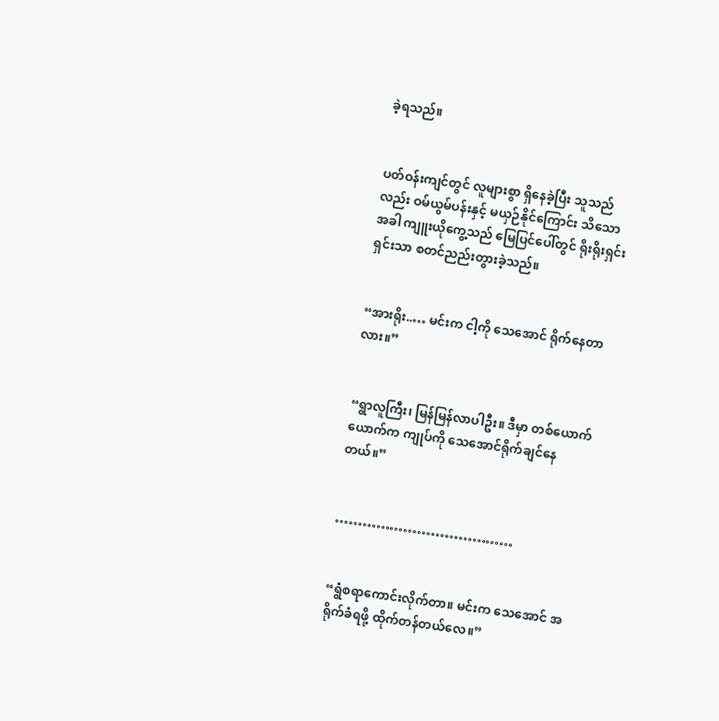ခဲ့ရသည်။


ပတ်ဝန်းကျင်တွင် လူများစွာ ရှိနေခဲ့ပြီး သူသည်လည်း ဝမ်ယွမ်ပန်းနှင့် မယှဉ်နိုင်ကြောင်း သိသောအခါ ကျူးယိုကွေ့သည် မြေပြင်ပေါ်တွင် ရိုးရိုးရှင်းရှင်းသာ စတင်ညည်းတွားခဲ့သည်။


“အားရိုး..… မင်းက ငါ့ကို သေအောင် ရိုက်နေတာလား။”


“ရွာလူကြီး၊ မြန်မြန်လာပါဦး။ ဒီမှာ တစ်ယောက်ယောက်က ကျုပ်ကို သေအောင်ရိုက်ချင်နေတယ်။”


…………………………………


“ရွံစရာကောင်းလိုက်တာ။ မင်းက သေအောင် အရိုက်ခံရဖို့ ထိုက်တန်တယ်လေ။”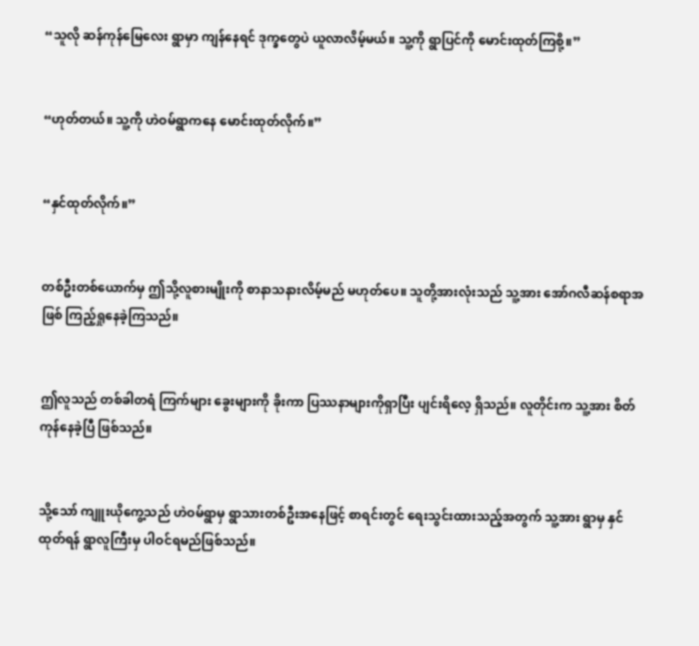“သူလို ဆန်ကုန်မြေလေး ရွာမှာ ကျန်နေရင် ဒုက္ခတွေပဲ ယူလာလိမ့်မယ်။ သူ့ကို ရွာပြင်ကို မောင်းထုတ်ကြစို့။”


“ဟုတ်တယ်။ သူ့ကို ဟဲဝမ်ရွာကနေ မောင်းထုတ်လိုက်။”


“နှင်ထုတ်လိုက်။”


တစ်ဦးတစ်ယောက်မှ ဤသို့လူစားမျိုးကို စာနာသနားလိမ့်မည် မဟုတ်ပေ။ သူတို့အားလုံးသည် သူ့အား အော်ဂလီဆန်စရာအဖြစ် ကြည့်ရှုနေခဲ့ကြသည်။


ဤလူသည် တစ်ခါတရံ ကြက်များ ခွေးများကို ခိုးကာ ပြဿနာများကိုရှာပြီး ပျင်းရိလေ့ ရှိသည်။ လူတိုင်းက သူ့အား စိတ်ကုန်နေခဲ့ပြီ ဖြစ်သည်။


သို့သော် ကျူးယိုကွေ့သည် ဟဲဝမ်ရွာမှ ရွာသားတစ်ဦးအနေ‌ဖြင့် စာရင်းတွင် ရေးသွင်းထားသည့်အတွက် သူ့အား ရွာမှ နှင်ထုတ်ရန် ရွာလူကြီးမှ ပါဝင်ရမည်ဖြစ်သည်။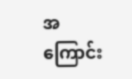အကြောင်း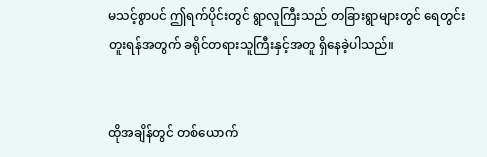မသင့်စွာပင် ဤရက်ပိုင်းတွင် ရွာလူကြီးသည် တခြားရွာများတွင် ရေတွင်းတူးရန်အတွက် ခရိုင်တရားသူကြီးနှင့်အတူ ရှိနေခဲ့ပါသည်။


ထိုအချိန်တွင် တစ်ယောက်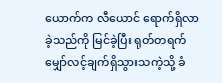ယောက်က လီယောင် ရောက်ရှိလာခဲ့သည်ကို မြင်ခဲ့ပြီး ရုတ်တရက် မျှော်လင့်ချက်ရှိသွားသကဲ့သို့ ခံ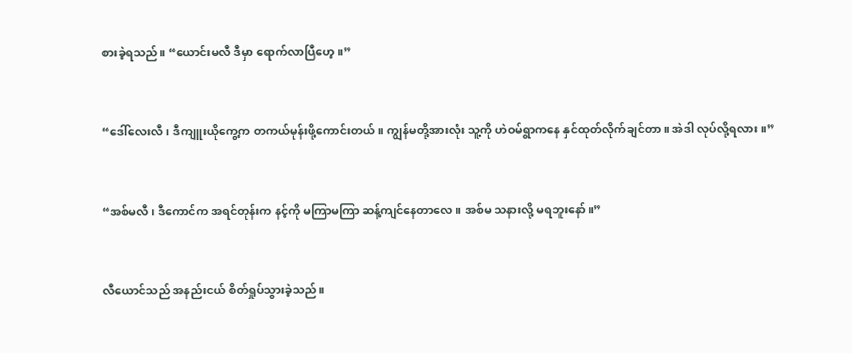စားခဲ့ရသည်။ “ယောင်းမလီ ဒီမှာ ရောက်လာပြီဟေ့။”


“ဒေါ်လေးလီ၊ ဒီကျူးယိုကွေ့က တကယ်မုန်းဖို့ကောင်းတယ်။ ကျွန်မတို့အားလုံး သူ့ကို ဟဲဝမ်ရွာကနေ နှင်ထုတ်လိုက်ချင်တာ။ အဲဒါ လုပ်လို့ရလား။”


“အစ်မလီ၊ ဒီကောင်က အရင်တုန်းက နင့်ကို မကြာမကြာ ဆန့်ကျင်နေတာလေ။ အစ်မ သနားလို့ မရဘူးနော်။”


လီယောင်သည် အနည်းငယ် စိတ်ရှုပ်သွားခဲ့သည်။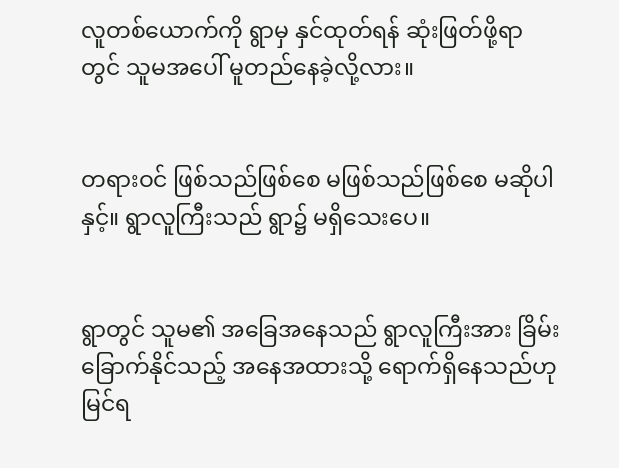လူတစ်ယောက်ကို ရွာမှ နှင်ထုတ်ရန် ဆုံးဖြတ်ဖို့ရာတွင် သူမအပေါ် မူတည်နေခဲ့လို့လား။


တရားဝင် ဖြစ်သည်ဖြစ်စေ မဖြစ်သည်ဖြစ်စေ မဆိုပါနှင့်။ ရွာလူကြီးသည် ရွာ၌ မရှိသေးပေ။


ရွာတွင် သူမ၏ အခြေအနေသည် ရွာလူကြီးအား ခြိမ်းခြောက်နိုင်သည့် အနေအထားသို့ ရောက်ရှိနေသည်ဟု မြင်ရ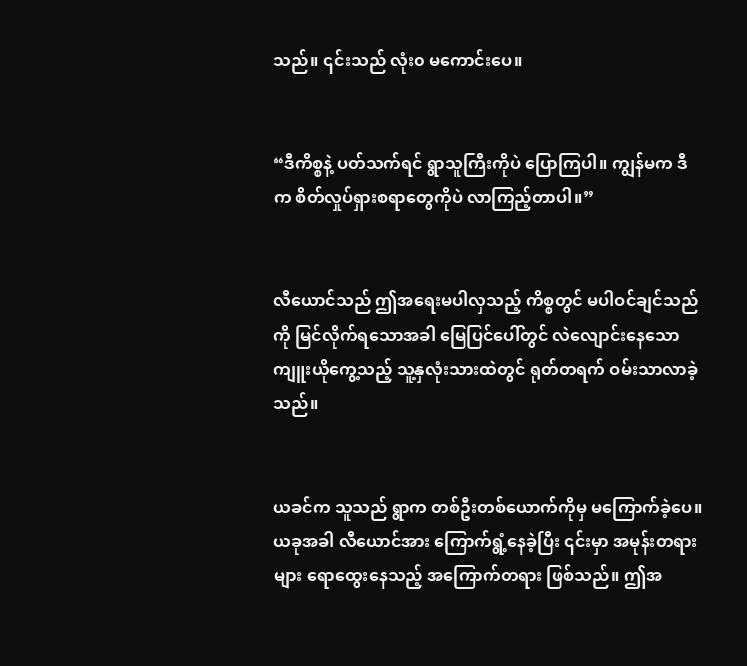သည်။ ၎င်းသည် လုံး၀ မကောင်းပေ။


“ဒီကိစ္စနဲ့ ပတ်သက်ရင် ရွာသူကြီးကိုပဲ ပြောကြပါ။ ကျွန်မက ဒီက စိတ်လှုပ်ရှားစရာတွေကိုပဲ လာကြည့်တာပါ။”


လီယောင်သည် ဤအရေးမပါလှသည့် ကိစ္စတွင် မပါဝင်ချင်သည်ကို မြင်လိုက်ရသောအခါ မြေပြင်ပေါ်တွင် လဲလျောင်းနေသော ကျူးယိုကွေ့သည့် သူ့နှလုံးသားထဲတွင် ရုတ်တရက် ဝမ်းသာလာခဲ့သည်။


ယခင်က သူသည် ရွာက တစ်ဦးတစ်ယောက်ကိုမှ မကြောက်ခဲ့ပေ။ ယခုအခါ လီယောင်အား ကြောက်ရွံ့နေခဲ့ပြီး ၎င်းမှာ အမုန်းတရားများ ရောထွေးနေသည့် အကြောက်တရား ဖြစ်သည်။ ဤအ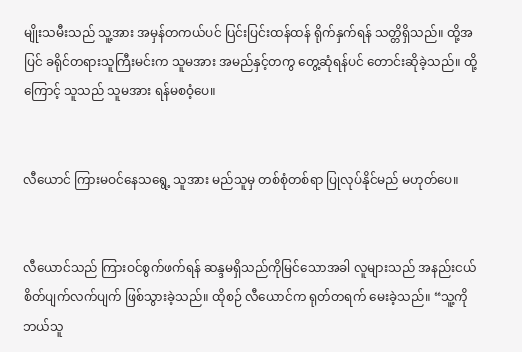မျိုးသမီးသည် သူ့အား အမှန်တကယ်ပင် ပြင်းပြင်းထန်ထန် ရိုက်နှက်ရန် သတ္တိရှိသည်။ ထို့အပြင် ခရိုင်တရားသူကြီးမင်းက သူမအား အမည်နှင့်တကွ တွေ့ဆုံရန်ပင် တောင်းဆိုခဲ့သည်။ ထို့ကြောင့် သူသည် သူမအား ရန်မစဝံ့ပေ။


လီယောင် ကြားမဝင်နေသရွေ့ သူအား မည်သူမှ တစ်စုံတစ်ရာ ပြုလုပ်နိုင်မည် မဟုတ်ပေ။


လီယောင်သည် ကြားဝင်စွက်ဖက်ရန် ဆန္ဒမရှိသည်ကိုမြင်သောအခါ လူများသည် အနည်းငယ် စိတ်ပျက်လက်ပျက် ဖြစ်သွားခဲ့သည်။ ထိုစဉ် လီယောင်က ရုတ်တရက် မေးခဲ့သည်။ “သူ့ကို ဘယ်သူ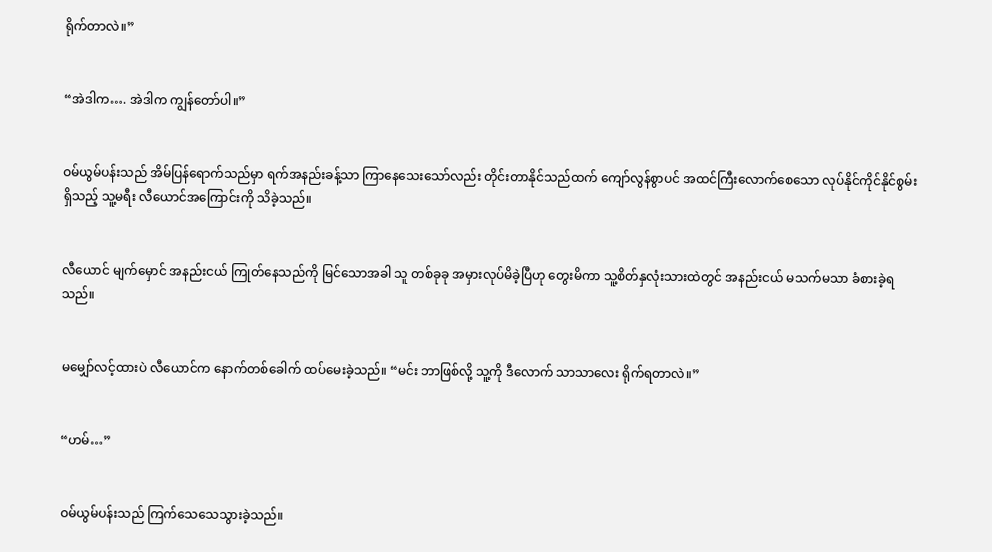ရိုက်တာလဲ။”


“အဲဒါက…. အဲဒါက ကျွန်တော်ပါ။”


ဝမ်ယွမ်ပန်းသည် အိမ်ပြန်ရောက်သည်မှာ ရက်အနည်းခန့်သာ ကြာနေသေးသော်လည်း တိုင်းတာနိုင်သည်ထက် ကျော်လွန်စွာပင် အထင်ကြီးလောက်စေသော လုပ်နိုင်ကိုင်နိုင်စွမ်းရှိသည့် သူ့မရီး လီယောင်အကြောင်းကို သိခဲ့သည်။


လီယောင် မျက်မှောင် အနည်းငယ် ကြုတ်နေသည်ကို မြင်သောအခါ သူ တစ်ခုခု အမှားလုပ်မိခဲ့ပြီဟု တွေးမိကာ သူ့စိတ်နှလုံးသားထဲတွင် အနည်းငယ် မသက်မသာ ခံစားခဲ့ရသည်။


မမျှော်လင့်ထားပဲ လီယောင်က နောက်တစ်ခေါက် ထပ်မေးခဲ့သည်။ “မင်း ဘာဖြစ်လို့ သူ့ကို ဒီလောက် သာသာလေး ရိုက်ရတာလဲ။”


“ဟမ်…”


ဝမ်ယွမ်ပန်းသည် ကြက်သေသေသွားခဲ့သည်။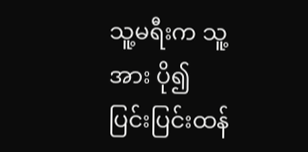သူ့မရီးက သူ့အား ပို၍ ပြင်းပြင်းထန်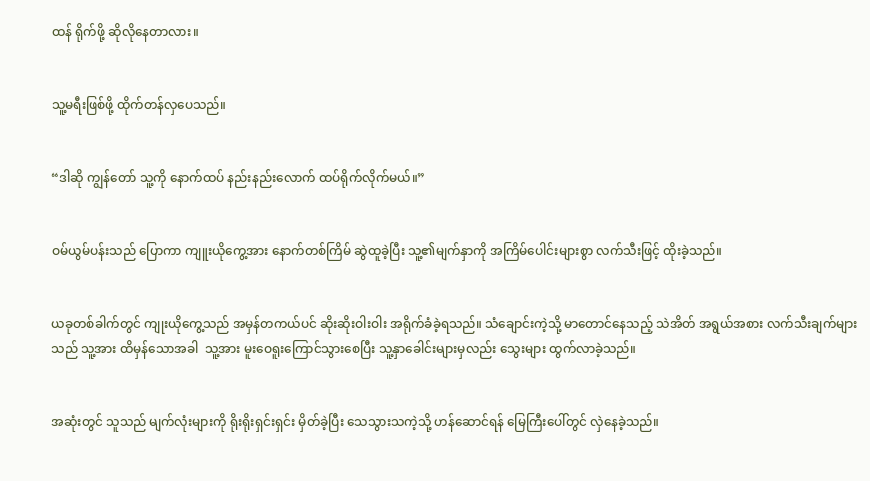ထန် ရိုက်ဖို့ ဆိုလိုနေတာလား။


သူ့မရီးဖြစ်ဖို့ ထိုက်တန်လှပေသည်။


“ဒါဆို ကျွန်တော် သူ့ကို နောက်ထပ် နည်းနည်းလောက် ထပ်ရိုက်လိုက်မယ်။”


ဝမ်ယွမ်ပန်းသည် ပြောကာ ကျူးယိုကွေ့အား နောက်တစ်ကြိမ် ဆွဲထူခဲ့ပြီး သူ့၏မျက်နှာကို အကြိမ်ပေါင်းများစွာ လက်သီးဖြင့် ထိုးခဲ့သည်။


ယခုတစ်ခါက်တွင် ကျုးယိုကွေ့သည် အမှန်တကယ်ပင် ဆိုးဆိုးဝါးဝါး အရိုက်ခံခဲ့ရသည်။ သံချောင်းကဲ့သို့ မာတောင်နေသည့် သဲအိတ် အရွယ်အစား လက်သီးချက်များသည် သူ့အား ထိမှန်သောအခါ  သူ့အား မူးဝေရူးကြောင်သွားစေပြီး သူ့နှာခေါင်းများမှလည်း သွေးများ ထွက်လာခဲ့သည်။


အဆုံးတွင် သူသည် မျက်လုံးများကို ရိုးရိုးရှင်းရှင်း မှိတ်ခဲ့ပြီး သေသွားသကဲ့သို့ ဟန်ဆောင်ရန် မြေကြီးပေါ်တွင် လှဲနေခဲ့သည်။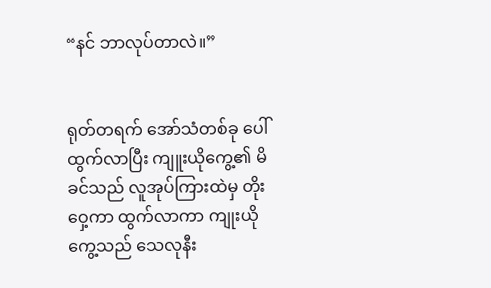“နင် ဘာလုပ်တာလဲ။”


ရုတ်တရက် အော်သံတစ်ခု ပေါ်ထွက်လာပြီး ကျူးယိုကွေ့၏ မိခင်သည် လူအုပ်ကြားထဲမှ တိုးဝှေ့ကာ ထွက်လာကာ ကျုးယိုကွေ့သည် သေလုနီး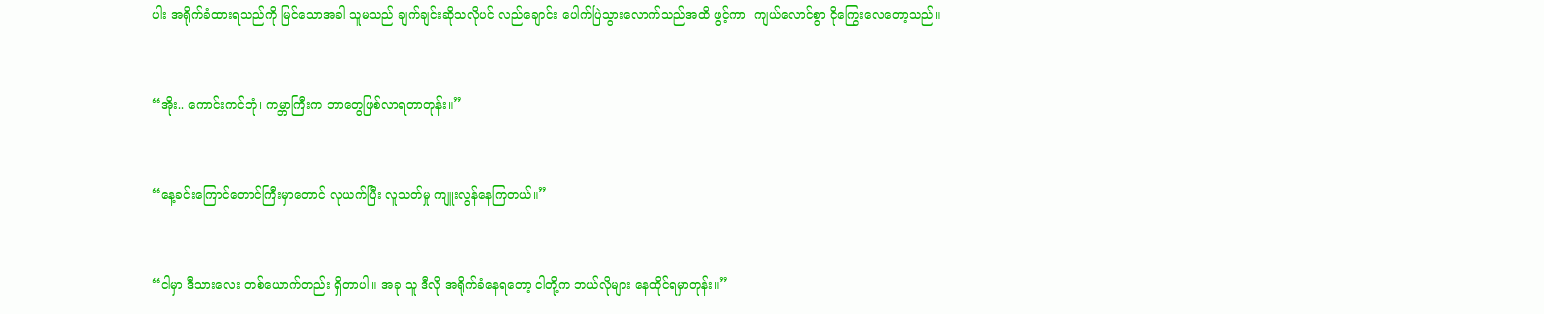ပါး အရိုက်ခံထားရသည်ကို မြင်သောအခါ သူမသည် ချက်ချင်းဆိုသလိုပင် လည်ချောင်း ပေါက်ပြဲသွားလောက်သည်အထိ ဖွင့်ကာ  ကျယ်လောင်စွာ ငိုကြွေးလေတော့သည်။


“အိုး.. ကောင်းကင်ဘုံ၊ ကမ္ဘာကြီးက ဘာတွေဖြစ်လာရတာတုန်း။”


“နေ့ခင်းကြောင်တောင်ကြီးမှာတောင် လုယက်ပြီး လူသတ်မှု ကျူးလွန်နေကြတယ်။”


“ငါမှာ ဒီသားလေး တစ်ယောက်တည်း ရှိတာပါ။ အခု သူ ဒီလို အရိုက်ခံနေရတော့ ငါတို့က ဘယ်လိုများ နေထိုင်ရမှာတုန်း။”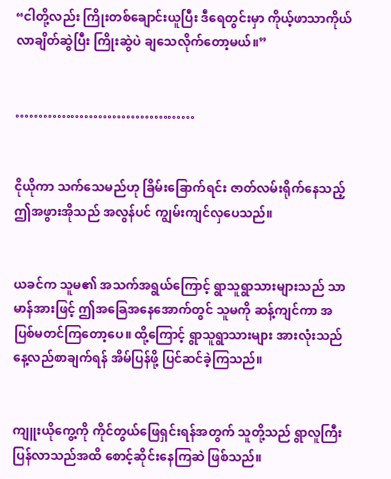“ငါတို့လည်း ကြိုးတစ်ချောင်းယူပြီး ဒီရေတွင်းမှာ ကိုယ့်ဖာသာကိုယ် လာချိတ်ဆွဲပြီး ကြိုးဆွဲပဲ ချသေလိုက်တော့မယ်။”


…………………………………


ငိုယိုကာ သက်သေမည်ဟု ခြိမ်းခြောက်ရင်း ဇာတ်လမ်းရိုက်နေသည့် ဤအဖွားအိုသည် အလွန်ပင် ကျွမ်းကျင်လှပေသည်။


ယခင်က သူမ၏ အသက်အရွယ်ကြောင့် ရွာသူရွာသားများသည် သာမာန်အားဖြင့် ဤအခြေအနေအောက်တွင် သူမကို ဆန့်ကျင်ကာ အပြစ်မတင်ကြတော့ပေ။ ထို့ကြောင့် ရွာသူရွာသားများ အားလုံးသည် နေ့လည်စာချက်ရန် အိမ်ပြန်ဖို့ ပြင်ဆင်ခဲ့ကြသည်။


ကျူးယိုကွေ့ကို ကိုင်တွယ်ဖြေရှင်းရန်အတွက် သူတို့သည် ရွာလူကြီး ပြန်လာသည်အထိ စောင့်ဆိုင်းနေကြဆဲ ဖြစ်သည်။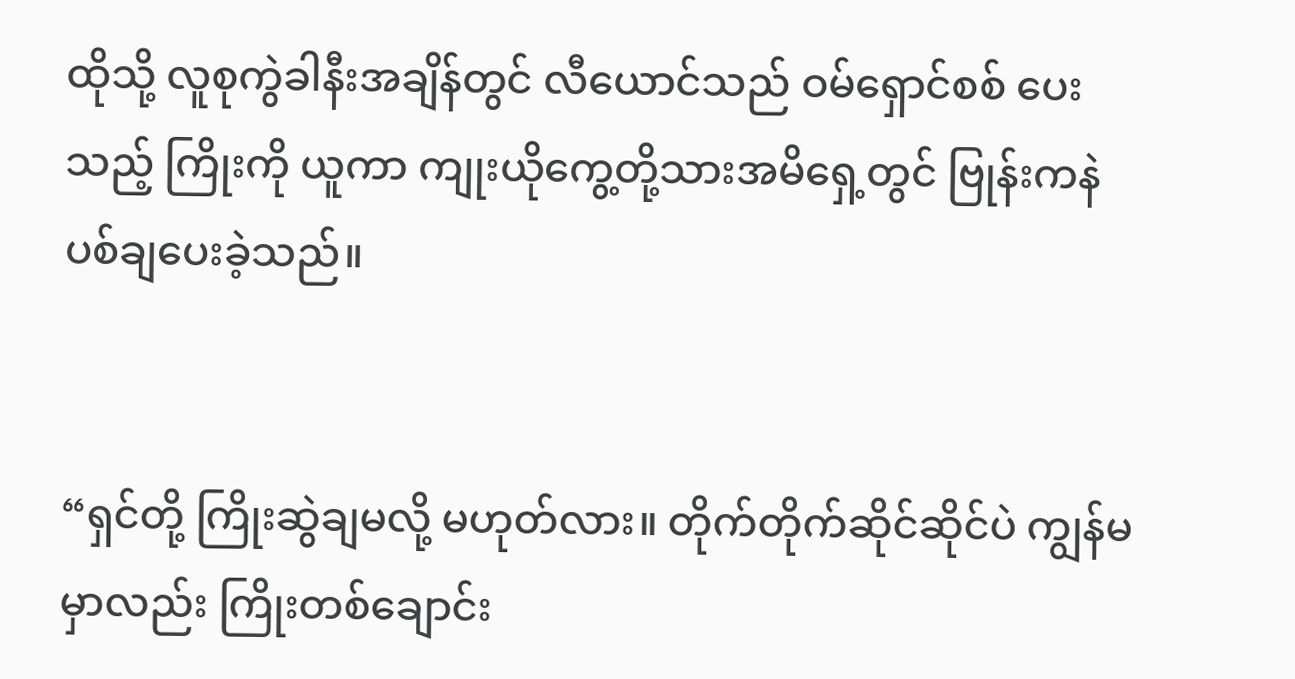ထိုသို့ လူစုကွဲခါနီးအချိန်တွင် လီယောင်သည် ဝမ်ရှောင်စစ် ပေးသည့် ကြိုးကို ယူကာ ကျုးယိုကွေ့တို့သားအမိရှေ့တွင် ဗြုန်းကနဲ ပစ်ချပေးခဲ့သည်။


“ရှင်တို့ ကြိုးဆွဲချမလို့ မဟုတ်လား။ တိုက်တိုက်ဆိုင်ဆိုင်ပဲ ကျွန်မမှာလည်း ကြိုးတစ်ချောင်း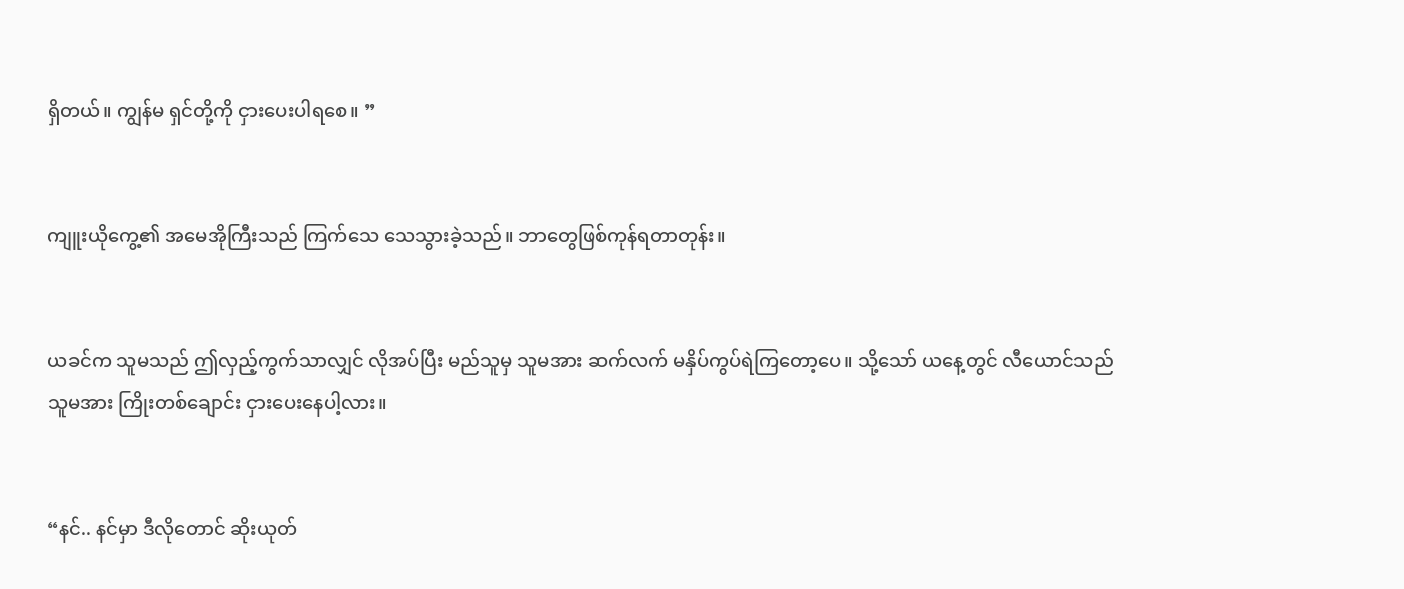ရှိတယ်။ ကျွန်မ ရှင်တို့ကို ငှားပေးပါရစေ။ ”


ကျူးယိုကွေ့၏ အမေအိုကြီးသည် ကြက်သေ သေသွားခဲ့သည်။ ဘာတွေဖြစ်ကုန်ရတာတုန်း။


ယခင်က သူမသည် ဤလှည့်ကွက်သာလျှင် လိုအပ်ပြီး မည်သူမှ သူမအား ဆက်လက် မနှိပ်ကွပ်ရဲကြတော့ပေ။ သို့သော် ယနေ့တွင် လီယောင်သည် သူမအား ကြိုးတစ်ချောင်း ငှားပေးနေပါ့လား။


“နင်.. နင်မှာ ဒီလိုတောင် ဆိုးယုတ်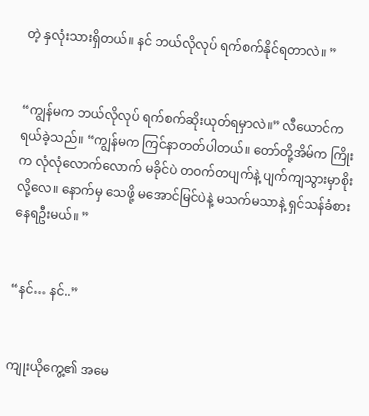တဲ့ နှလုံးသားရှိတယ်။ နင် ဘယ်လိုလုပ် ရက်စက်နိုင်ရတာလဲ။ ”


“ကျွန်မက ဘယ်လိုလုပ် ရက်စက်ဆိုးယုတ်ရမှာလဲ။” လီယောင်က ရယ်ခဲ့သည်။ “ကျွန်မက ကြင်နာတတ်ပါတယ်။ တော်တို့အိမ်က ကြိုးက လုံလုံလောက်လောက် မခိုင်ပဲ တဝက်တပျက်နဲ့ ပျက်ကျသွားမှာစိုးလို့လေ။ နောက်မှ သေဖို့ မအောင်မြင်ပဲနဲ့ မသက်မသာနဲ့ ရှင်သန်ခံစားနေရဦးမယ်။ ”


“နင်… နင်..”


ကျုးယိုကွေ့၏ အမေ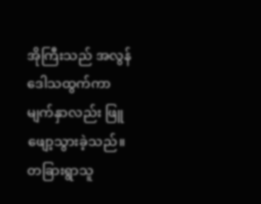အိုကြီးသည် အလွန်ဒေါသထွက်ကာ မျက်နှာလည်း ဖြူဖျော့သွားခဲ့သည်။ တခြားရွာသူ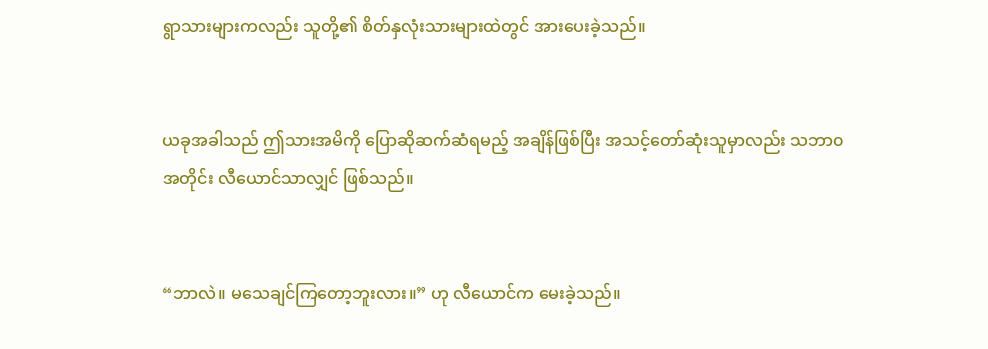ရွာသားများကလည်း သူတို့၏ စိတ်နှလုံးသားများထဲတွင် အားပေးခဲ့သည်။


ယခုအခါသည် ဤသားအမိကို ပြောဆိုဆက်ဆံရမည့် အချိန်ဖြစ်ပြီး အသင့်တော်ဆုံးသူမှာလည်း သဘာ၀အတိုင်း လီယောင်သာလျှင် ဖြစ်သည်။


“ဘာလဲ။ မသေချင်ကြတော့ဘူးလား။” ဟု လီယောင်က မေးခဲ့သည်။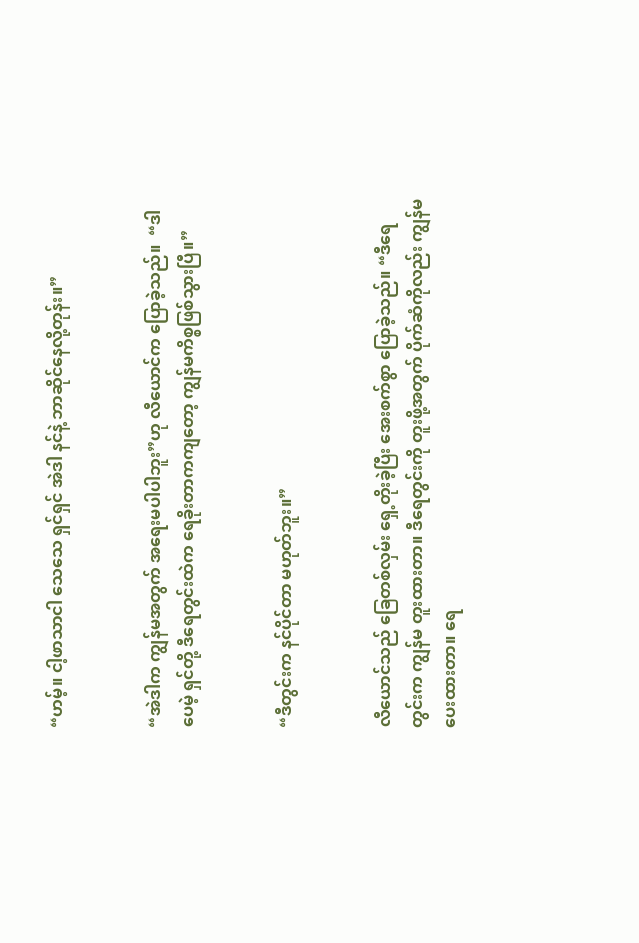“ဟမ့်။ ငါ့ဖာသာငါ သေသေ ရှင်ရှင် အဲဒါ နင်နဲ့ ဘာဆိုင်နေလို့တုန်း။”


“အဲဒါက ကျွန်မအတွက် အရေးမပါပါဘူး”ဟု လီယောင်က ပြောခဲ့သည်။  “ဒါပေမဲ့ ရှင်တို့ ဒီရေတွင်းထဲက ရေခိုးတာကကျတော့ ကျွန်မကိစ္စဖြစ်သွားပြီ။”


“ဒီတွင်းက နင်ပိုင်တာ မဟုတ်ဘူး။”


လီယောင်သည် ခြေတစ်လှမ်း ရှေ့တိုးခဲ့ပြီး အေးစက်စွာ ပြောခဲ့သည်။ “ဒီရေတွင်းက ကျွန်မ တူးထားတာ။ ဒီရေတွင်းကို တူးဖို့အတွက် ပိုက်ဆံကိုလည်း ကျွန်မ ပေးထားတာ။ ရေ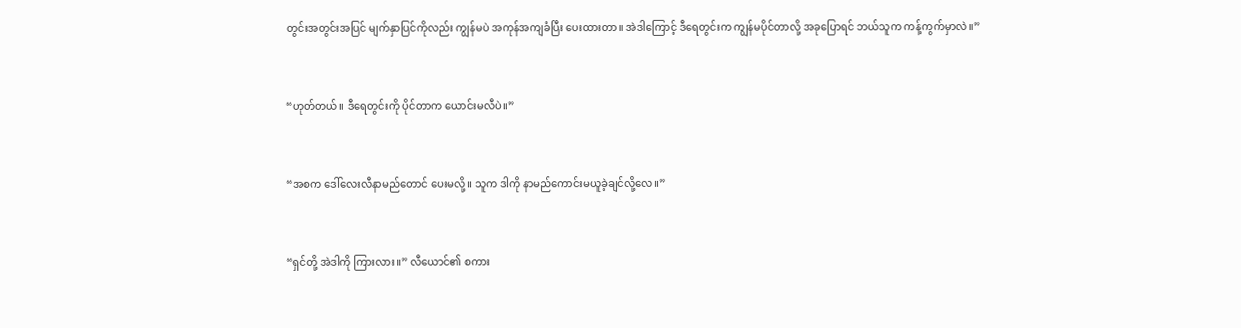တွင်းအတွင်းအပြင် မျက်နှာပြင်ကိုလည်း ကျွန်မပဲ အကုန်အကျခံပြီး ပေးထားတာ။ အဲဒါကြောင့် ဒီရေတွင်းက ကျွန်မပိုင်တာလို့ အခုပြောရင် ဘယ်သူက ကန့်ကွက်မှာလဲ။”


“ဟုတ်တယ်။ ဒီရေတွင်းကို ပိုင်တာက ယောင်းမလီပဲ။”


“အစက ဒေါ်လေးလီနာမည်တောင် ပေးမလို့။ သူက ဒါကို နာမည်ကောင်းမယူခဲ့ချင်လို့လေ။”


“ရှင်တို့ အဲဒါကို ကြားလား။” လီယောင်၏ စကား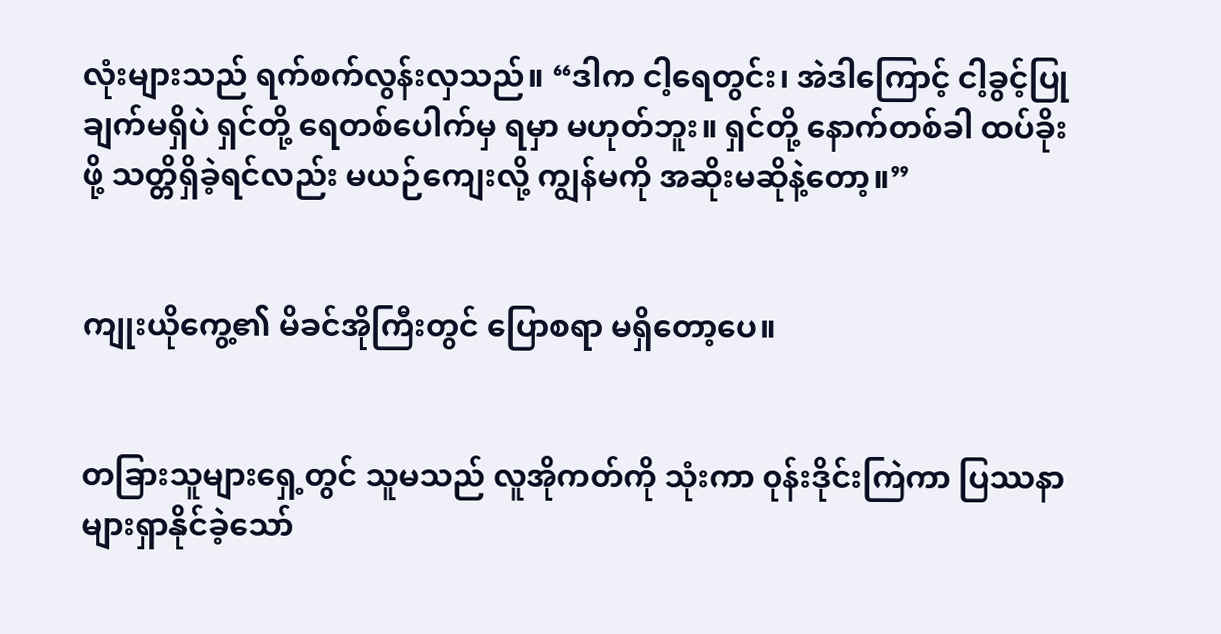လုံးများသည် ရက်စက်လွန်းလှသည်။ “ဒါက ငါ့ရေတွင်း၊ အဲဒါကြောင့် ငါ့ခွင့်ပြုချက်မရှိပဲ ရှင်တို့ ရေတစ်ပေါက်မှ ရမှာ မဟုတ်ဘူး။ ရှင်တို့ နောက်တစ်ခါ ထပ်ခိုးဖို့ သတ္တိရှိခဲ့ရင်လည်း မယဉ်ကျေးလို့ ကျွန်မကို အဆိုးမဆိုနဲ့တော့။”


ကျုးယိုကွေ့၏ မိခင်အိုကြီးတွင် ပြောစရာ မရှိတော့ပေ။


တခြားသူများရှေ့တွင် သူမသည် လူအိုကတ်ကို သုံးကာ ၀ုန်းဒိုင်းကြဲကာ ပြဿနာများရှာနိုင်ခဲ့သော်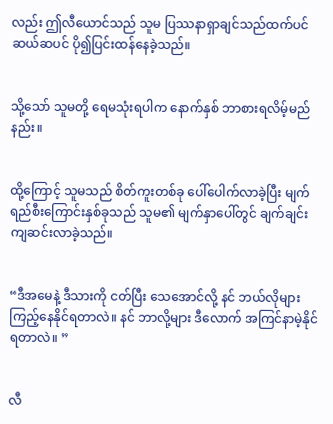လည်း ဤလီယောင်သည် သူမ ပြဿနာရှာချင်သည်ထက်ပင် ဆယ်ဆပင် ပို၍ပြင်းထန်နေခဲ့သည်။


သို့သော် သူမတို့ ရေမသုံးရပါက နောက်နှစ် ဘာစားရလိမ့်မည်နည်း။


ထို့ကြောင့် သူမသည် စိတ်ကူးတစ်ခု ပေါ်ပေါက်လာခဲ့ပြီး မျက်ရည်စီးကြောင်းနှစ်ခုသည် သူမ၏ မျက်နှာပေါ်တွင် ချက်ချင်း ကျဆင်းလာခဲ့သည်။


“ဒီအမေနဲ့ ဒီသားကို ငတ်ပြီး သေအောင်လို့ နင် ဘယ်လိုများ ကြည့်နေနိုင်ရတာလဲ။ နင် ဘာလို့များ ဒီလောက် အကြင်နာမဲ့နိုင်ရတာလဲ။ ”


လီ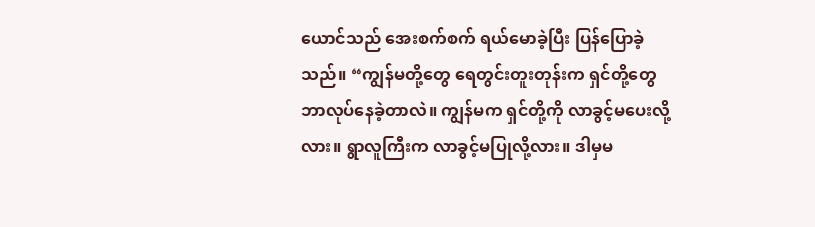ယောင်သည် အေးစက်စက် ရယ်မောခဲ့ပြီး ပြန်ပြောခဲ့သည်။ “ကျွန်မတို့တွေ ရေတွင်းတူးတုန်းက ရှင်တို့တွေ ဘာလုပ်နေခဲ့တာလဲ။ ကျွန်မက ရှင်တို့ကို လာခွင့်မပေးလို့လား။ ရွာလူကြီးက လာခွင့်မပြုလို့လား။ ဒါမှမ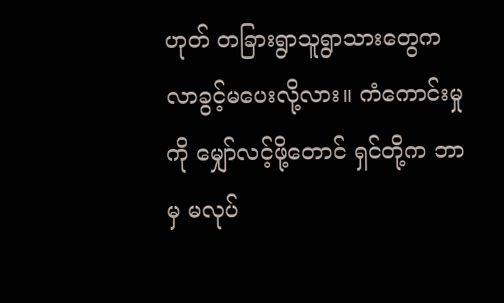ဟုတ် တခြားရွာသူရွာသားတွေက လာခွင့်မပေးလို့လား။ ကံကောင်းမှုကို မျှော်လင့်ဖို့တောင် ရှင်တို့က ဘာမှ မလုပ်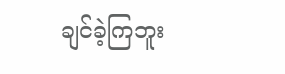ချင်ခဲ့ကြဘူး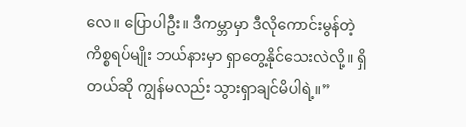လေ။ ပြောပါဦး။ ဒီကမ္ဘာမှာ ဒီလိုကောင်းမွန်တဲ့ ကိစ္စရပ်မျိုး ဘယ်နားမှာ ရှာတွေ့နိုင်သေးလဲလို့။ ရှိတယ်ဆို ကျွန်မလည်း သွားရှာချင်မိပါရဲ့။”